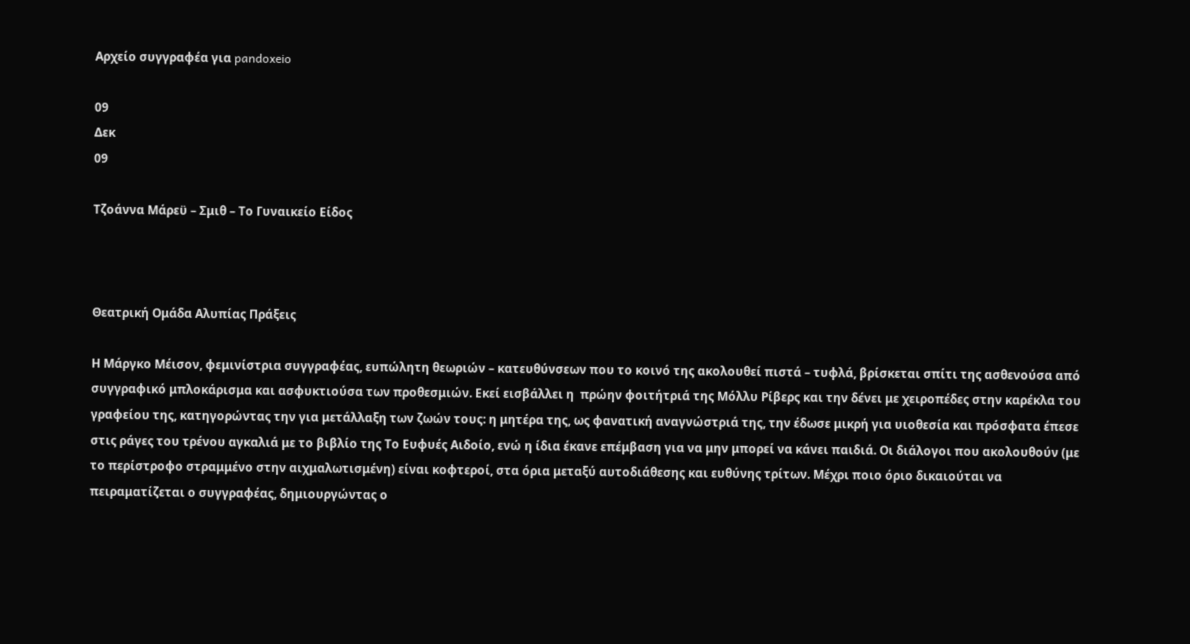Αρχείο συγγραφέα για pandoxeio

09
Δεκ
09

Τζοάννα Μάρεϋ – Σμιθ – Το Γυναικείο Είδος



Θεατρική Ομάδα Αλυπίας Πράξεις

Η Μάργκο Μέισον, φεμινίστρια συγγραφέας, ευπώλητη θεωριών – κατευθύνσεων που το κοινό της ακολουθεί πιστά – τυφλά, βρίσκεται σπίτι της ασθενούσα από συγγραφικό μπλοκάρισμα και ασφυκτιούσα των προθεσμιών. Εκεί εισβάλλει η  πρώην φοιτήτριά της Μόλλυ Ρίβερς και την δένει με χειροπέδες στην καρέκλα του γραφείου της, κατηγορώντας την για μετάλλαξη των ζωών τους: η μητέρα της, ως φανατική αναγνώστριά της, την έδωσε μικρή για υιοθεσία και πρόσφατα έπεσε στις ράγες του τρένου αγκαλιά με το βιβλίο της Το Ευφυές Αιδοίο, ενώ η ίδια έκανε επέμβαση για να μην μπορεί να κάνει παιδιά. Οι διάλογοι που ακολουθούν (με το περίστροφο στραμμένο στην αιχμαλωτισμένη) είναι κοφτεροί, στα όρια μεταξύ αυτοδιάθεσης και ευθύνης τρίτων. Μέχρι ποιο όριο δικαιούται να πειραματίζεται ο συγγραφέας, δημιουργώντας ο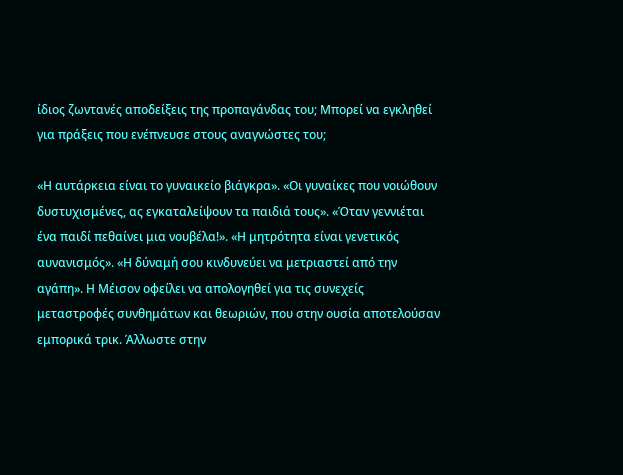ίδιος ζωντανές αποδείξεις της προπαγάνδας του; Μπορεί να εγκληθεί για πράξεις που ενέπνευσε στους αναγνώστες του;

«Η αυτάρκεια είναι το γυναικείο βιάγκρα». «Οι γυναίκες που νοιώθουν δυστυχισμένες, ας εγκαταλείψουν τα παιδιά τους». «Όταν γεννιέται ένα παιδί πεθαίνει μια νουβέλα!». «Η μητρότητα είναι γενετικός αυνανισμός». «Η δύναμή σου κινδυνεύει να μετριαστεί από την αγάπη». Η Μέισον οφείλει να απολογηθεί για τις συνεχείς μεταστροφές συνθημάτων και θεωριών, που στην ουσία αποτελούσαν εμπορικά τρικ. Άλλωστε στην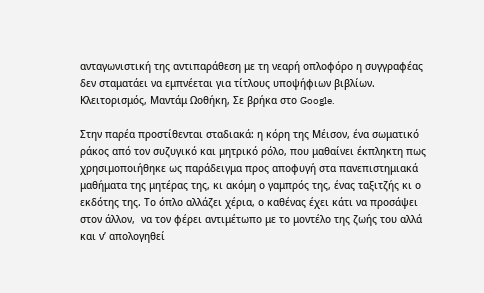ανταγωνιστική της αντιπαράθεση με τη νεαρή οπλοφόρο η συγγραφέας δεν σταματάει να εμπνέεται για τίτλους υποψήφιων βιβλίων. Κλειτορισμός, Μαντάμ Ωοθήκη, Σε βρήκα στο Google.

Στην παρέα προστίθενται σταδιακά: η κόρη της Μέισον, ένα σωματικό ράκος από τον συζυγικό και μητρικό ρόλο, που μαθαίνει έκπληκτη πως χρησιμοποιήθηκε ως παράδειγμα προς αποφυγή στα πανεπιστημιακά μαθήματα της μητέρας της, κι ακόμη ο γαμπρός της, ένας ταξιτζής κι ο εκδότης της. Το όπλο αλλάζει χέρια, ο καθένας έχει κάτι να προσάψει στον άλλον,  να τον φέρει αντιμέτωπο με το μοντέλο της ζωής του αλλά και ν’ απολογηθεί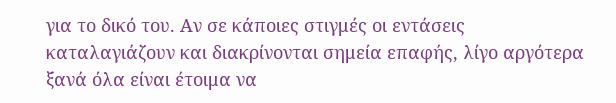για το δικό του. Αν σε κάποιες στιγμές οι εντάσεις καταλαγιάζουν και διακρίνονται σημεία επαφής, λίγο αργότερα ξανά όλα είναι έτοιμα να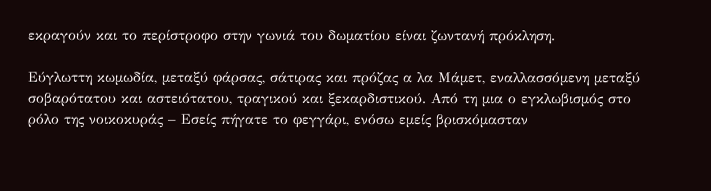εκραγούν και το περίστροφο στην γωνιά του δωματίου είναι ζωντανή πρόκληση.

Εύγλωττη κωμωδία, μεταξύ φάρσας, σάτιρας και πρόζας α λα Μάμετ, εναλλασσόμενη μεταξύ σοβαρότατου και αστειότατου, τραγικού και ξεκαρδιστικού. Από τη μια ο εγκλωβισμός στο ρόλο της νοικοκυράς – Εσείς πήγατε το φεγγάρι, ενόσω εμείς βρισκόμασταν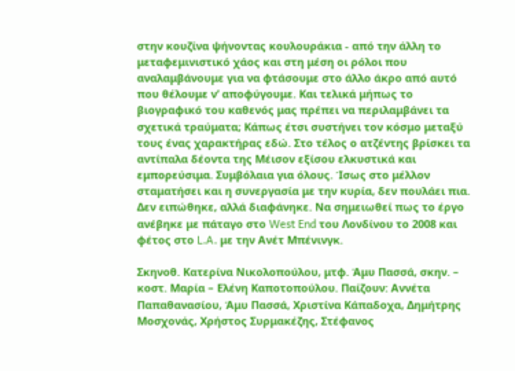στην κουζίνα ψήνοντας κουλουράκια - από την άλλη το μεταφεμινιστικό χάος και στη μέση οι ρόλοι που αναλαμβάνουμε για να φτάσουμε στο άλλο άκρο από αυτό που θέλουμε ν’ αποφύγουμε. Και τελικά μήπως το βιογραφικό του καθενός μας πρέπει να περιλαμβάνει τα σχετικά τραύματα; Κάπως έτσι συστήνει τον κόσμο μεταξύ τους ένας χαρακτήρας εδώ. Στο τέλος ο ατζέντης βρίσκει τα αντίπαλα δέοντα της Μέισον εξίσου ελκυστικά και εμπορεύσιμα. Συμβόλαια για όλους. Ίσως στο μέλλον σταματήσει και η συνεργασία με την κυρία, δεν πουλάει πια. Δεν ειπώθηκε, αλλά διαφάνηκε. Να σημειωθεί πως το έργο ανέβηκε με πάταγο στο West End του Λονδίνου το 2008 και φέτος στο L.A. με την Ανέτ Μπένινγκ.

Σκηνοθ. Κατερίνα Νικολοπούλου, μτφ. Άμυ Πασσά, σκην. – κοστ. Μαρία – Ελένη Καποτοπούλου. Παίζουν: Αννέτα Παπαθανασίου, Άμυ Πασσά, Χριστίνα Κάπαδοχα, Δημήτρης Μοσχονάς, Χρήστος Συρμακέζης, Στέφανος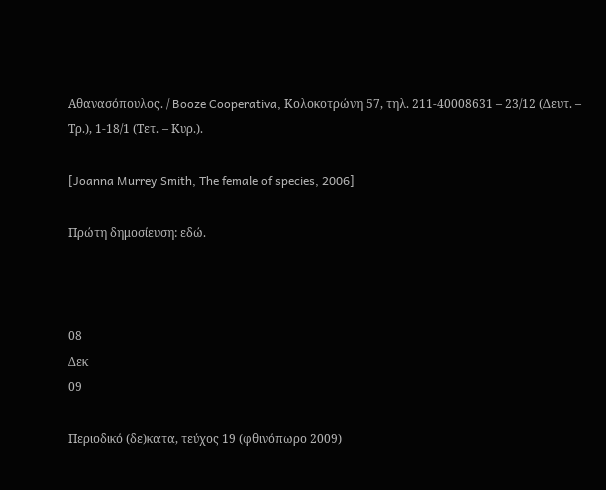Αθανασόπουλος. / Booze Cooperativa, Κολοκοτρώνη 57, τηλ. 211-40008631 – 23/12 (Δευτ. – Τρ.), 1-18/1 (Τετ. – Κυρ.).

[Joanna Murrey Smith, The female of species, 2006]

Πρώτη δημοσίευση: εδώ.



08
Δεκ
09

Περιοδικό (δε)κατα, τεύχος 19 (φθινόπωρο 2009)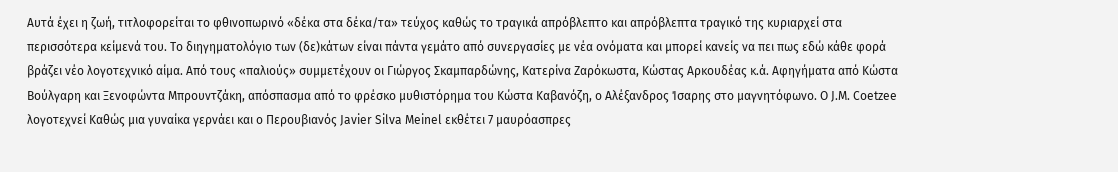Αυτά έχει η ζωή, τιτλοφορείται το φθινοπωρινό «δέκα στα δέκα/τα» τεύχος καθώς το τραγικά απρόβλεπτο και απρόβλεπτα τραγικό της κυριαρχεί στα περισσότερα κείμενά του. Το διηγηματολόγιο των (δε)κάτων είναι πάντα γεμάτο από συνεργασίες με νέα ονόματα και μπορεί κανείς να πει πως εδώ κάθε φορά βράζει νέο λογοτεχνικό αίμα. Από τους «παλιούς» συμμετέχουν οι Γιώργος Σκαμπαρδώνης, Κατερίνα Ζαρόκωστα, Κώστας Αρκουδέας κ.ά. Αφηγήματα από Κώστα Βούλγαρη και Ξενοφώντα Μπρουντζάκη, απόσπασμα από το φρέσκο μυθιστόρημα του Κώστα Καβανόζη, o Αλέξανδρος Ίσαρης στο μαγνητόφωνο. Ο J.M. Coetzee λογοτεχνεί Καθώς μια γυναίκα γερνάει και ο Περουβιανός Javier Silva Meinel εκθέτει 7 μαυρόασπρες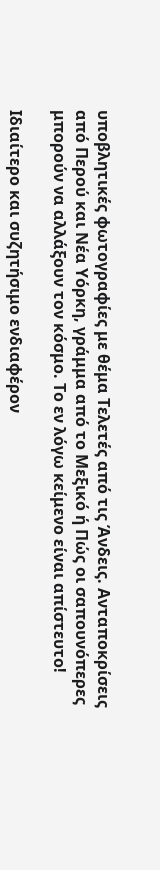υποβλητικές φωτογραφίες με θέμα Τελετές από τις Άνδεις. Ανταποκρίσεις από Περού και Νέα Υόρκη, γράμμα από το Μεξικό ή Πώς οι σαπουνόπερες μπορούν να αλλάξουν τον κόσμο. Το εν λόγω κείμενο είναι απίστευτο!

Ιδιαίτερο και συζητήσιμο ενδιαφέρον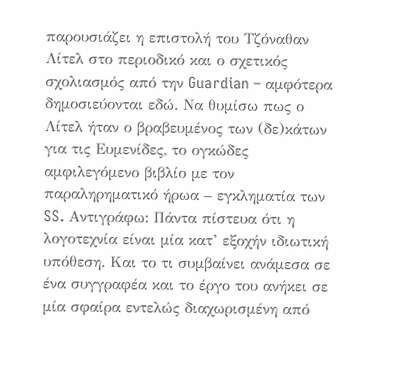παρουσιάζει η επιστολή του Τζόναθαν Λίτελ στο περιοδικό και ο σχετικός σχολιασμός από την Guardian – αμφότερα δημοσιεύονται εδώ. Να θυμίσω πως ο Λίτελ ήταν ο βραβευμένος των (δε)κάτων για τις Ευμενίδες, το ογκώδες αμφιλεγόμενο βιβλίο με τον παραληρηματικό ήρωα – εγκληματία των SS. Αντιγράφω: Πάντα πίστευα ότι η λογοτεχνία είναι μία κατ’ εξοχήν ιδιωτική υπόθεση. Και το τι συμβαίνει ανάμεσα σε ένα συγγραφέα και το έργο του ανήκει σε μία σφαίρα εντελώς διαχωρισμένη από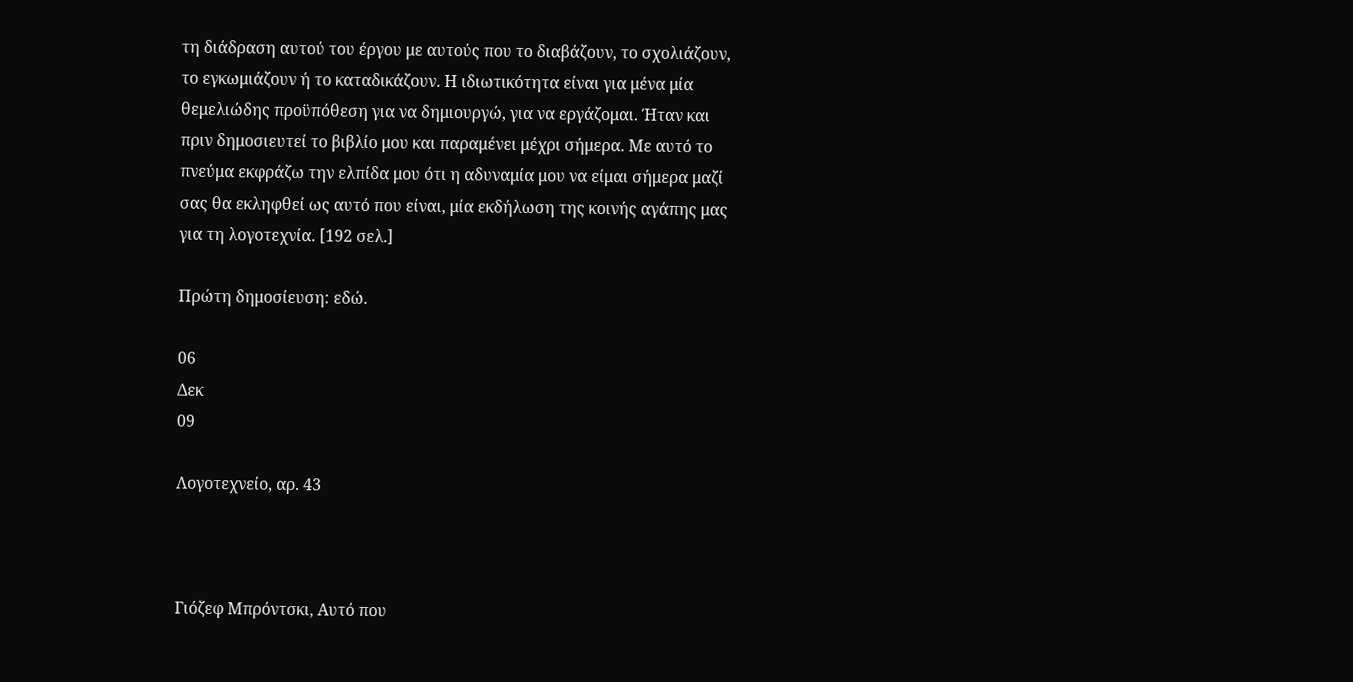τη διάδραση αυτού του έργου με αυτούς που το διαβάζουν, το σχολιάζουν, το εγκωμιάζουν ή το καταδικάζουν. Η ιδιωτικότητα είναι για μένα μία θεμελιώδης προϋπόθεση για να δημιουργώ, για να εργάζομαι. Ήταν και πριν δημοσιευτεί το βιβλίο μου και παραμένει μέχρι σήμερα. Με αυτό το πνεύμα εκφράζω την ελπίδα μου ότι η αδυναμία μου να είμαι σήμερα μαζί σας θα εκληφθεί ως αυτό που είναι, μία εκδήλωση της κοινής αγάπης μας για τη λογοτεχνία. [192 σελ.]

Πρώτη δημοσίευση: εδώ.

06
Δεκ
09

Λογοτεχνείο, αρ. 43



Γιόζεφ Μπρόντσκι, Αυτό που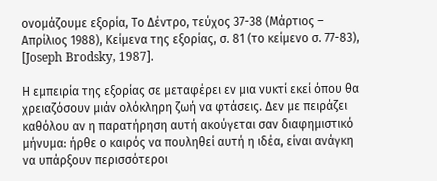ονομάζουμε εξορία, Το Δέντρο, τεύχος 37-38 (Μάρτιος – Απρίλιος 1988), Κείμενα της εξορίας, σ. 81 (το κείμενο σ. 77-83), [Joseph Brodsky, 1987].

Η εμπειρία της εξορίας σε μεταφέρει εν μια νυκτί εκεί όπου θα χρειαζόσουν μιάν ολόκληρη ζωή να φτάσεις. Δεν με πειράζει καθόλου αν η παρατήρηση αυτή ακούγεται σαν διαφημιστικό μήνυμα: ήρθε ο καιρός να πουληθεί αυτή η ιδέα, είναι ανάγκη να υπάρξουν περισσότεροι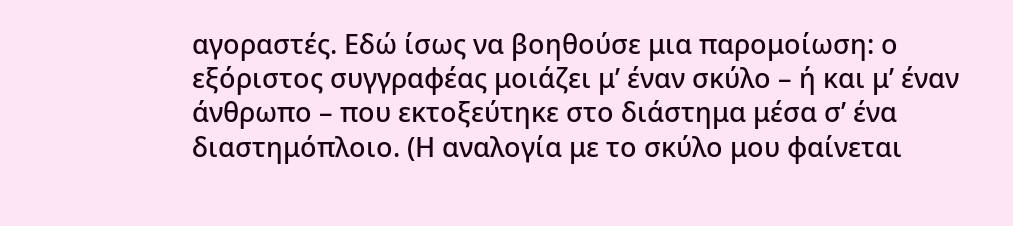αγοραστές. Εδώ ίσως να βοηθούσε μια παρομοίωση: ο εξόριστος συγγραφέας μοιάζει μ’ έναν σκύλο – ή και μ’ έναν άνθρωπο – που εκτοξεύτηκε στο διάστημα μέσα σ’ ένα διαστημόπλοιο. (Η αναλογία με το σκύλο μου φαίνεται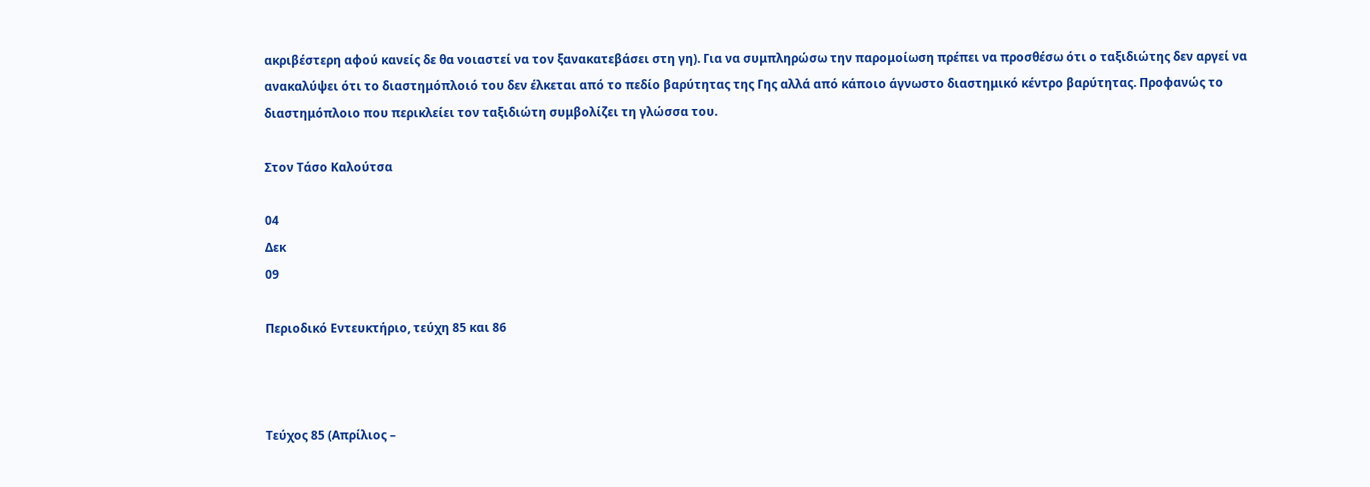ακριβέστερη αφού κανείς δε θα νοιαστεί να τον ξανακατεβάσει στη γη). Για να συμπληρώσω την παρομοίωση πρέπει να προσθέσω ότι ο ταξιδιώτης δεν αργεί να ανακαλύψει ότι το διαστημόπλοιό του δεν έλκεται από το πεδίο βαρύτητας της Γης αλλά από κάποιο άγνωστο διαστημικό κέντρο βαρύτητας. Προφανώς το διαστημόπλοιο που περικλείει τον ταξιδιώτη συμβολίζει τη γλώσσα του.

Στον Τάσο Καλούτσα

04
Δεκ
09

Περιοδικό Εντευκτήριο, τεύχη 85 και 86



Τεύχος 85 (Απρίλιος –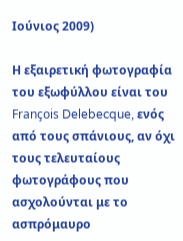Ιούνιος 2009)

Η εξαιρετική φωτογραφία του εξωφύλλου είναι του François Delebecque, ενός από τους σπάνιους, αν όχι τους τελευταίους φωτογράφους που ασχολούνται με το ασπρόμαυρο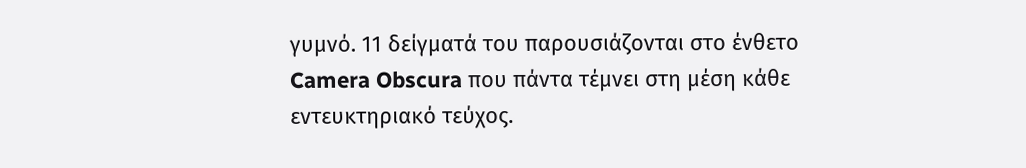γυμνό. 11 δείγματά του παρουσιάζονται στο ένθετο Camera Obscura που πάντα τέμνει στη μέση κάθε εντευκτηριακό τεύχος.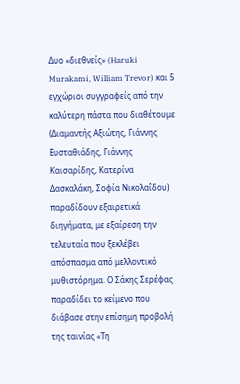Δυο «διεθνείς» (Haruki Murakami, William Trevor) και 5 εγχώριοι συγγραφείς από την καλύτερη πάστα που διαθέτουμε (Διαμαντής Αξιώτης, Γιάννης Ευσταθιάδης, Γιάννης Καισαρίδης, Κατερίνα Δασκαλάκη, Σοφία Νικολαΐδου) παραδίδουν εξαιρετικά διηγήματα, με εξαίρεση την τελευταία που ξεκλέβει απόσπασμα από μελλοντικό μυθιστόρημα. Ο Σάκης Σερέφας παραδίδει το κείμενο που διάβασε στην επίσημη προβολή της ταινίας «Τη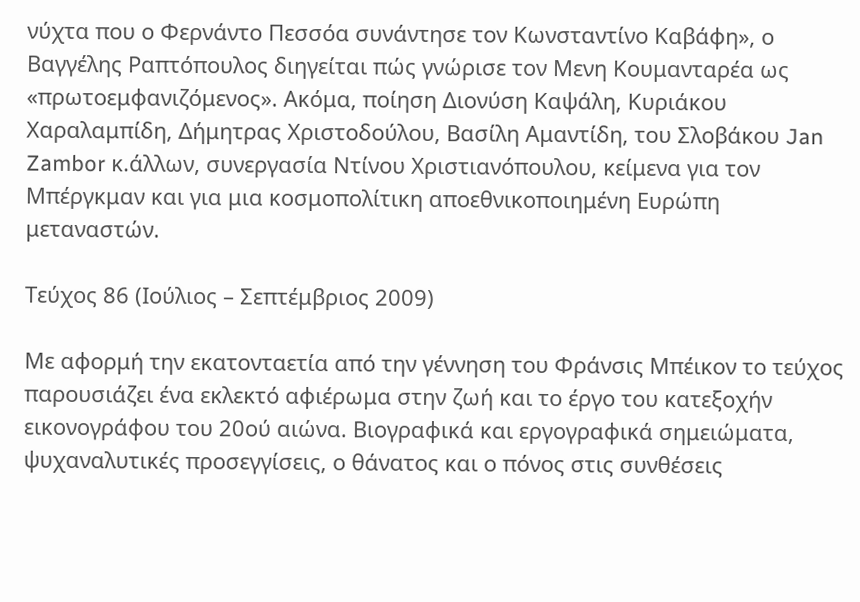νύχτα που ο Φερνάντο Πεσσόα συνάντησε τον Κωνσταντίνο Καβάφη», ο Βαγγέλης Ραπτόπουλος διηγείται πώς γνώρισε τον Μενη Κουμανταρέα ως «πρωτοεμφανιζόμενος». Ακόμα, ποίηση Διονύση Καψάλη, Κυριάκου Χαραλαμπίδη, Δήμητρας Χριστοδούλου, Βασίλη Αμαντίδη, του Σλοβάκου Jan Zambor κ.άλλων, συνεργασία Ντίνου Χριστιανόπουλου, κείμενα για τον Μπέργκμαν και για μια κοσμοπολίτικη αποεθνικοποιημένη Ευρώπη μεταναστών.

Τεύχος 86 (Ιούλιος – Σεπτέμβριος 2009)

Με αφορμή την εκατονταετία από την γέννηση του Φράνσις Μπέικον το τεύχος παρουσιάζει ένα εκλεκτό αφιέρωμα στην ζωή και το έργο του κατεξοχήν εικονογράφου του 20ού αιώνα. Βιογραφικά και εργογραφικά σημειώματα, ψυχαναλυτικές προσεγγίσεις, ο θάνατος και ο πόνος στις συνθέσεις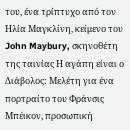του, ένα τρίπτυχο από τον Ηλία Μαγκλίνη, κείμενο του John Maybury, σκηνοθέτη της ταινίας Η αγάπη είναι ο Διάβολος: Μελέτη για ένα πορτραίτο του Φράνσις Μπέικον, προσωπική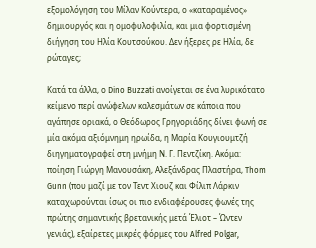εξομολόγηση του Μίλαν Κούντερα, ο «καταραμένος» δημιουργός και η ομοφυλοφιλία, και μια φορτισμένη διήγηση του Ηλία Κουτσούκου. Δεν ήξερες ρε Ηλία, δε ρώταγες;

Κατά τα άλλα, ο Dino Buzzati ανοίγεται σε ένα λυρικότατο κείμενο περί ανώφελων καλεσμάτων σε κάποια που αγάπησε οριακά, ο Θεόδωρος Γρηγοριάδης δίνει φωνή σε μία ακόμα αξιόμνημη ηρωίδα, η Μαρία Κουγιουμτζή διηγηματογραφεί στη μνήμη Ν. Γ. Πεντζίκη. Ακόμα: ποίηση Γιώργη Μανουσάκη, Αλεξάνδρας Πλαστήρα, Thom Gunn (που μαζί με τον Τεντ Χιουζ και Φίλιπ Λάρκιν καταχωρούνται ίσως οι πιο ενδιαφέρουσες φωνές της πρώτης σημαντικής βρετανικής μετά Έλιοτ – Ώντεν γενιάς), εξαίρετες μικρές φόρμες του Alfred Polgar,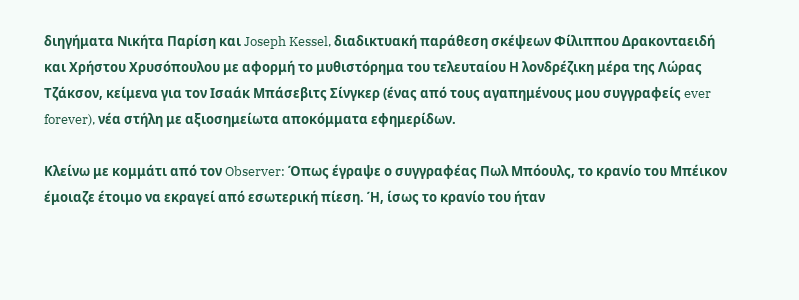διηγήματα Νικήτα Παρίση και Joseph Kessel, διαδικτυακή παράθεση σκέψεων Φίλιππου Δρακονταειδή και Χρήστου Χρυσόπουλου με αφορμή το μυθιστόρημα του τελευταίου Η λονδρέζικη μέρα της Λώρας Τζάκσον, κείμενα για τον Ισαάκ Μπάσεβιτς Σίνγκερ (ένας από τους αγαπημένους μου συγγραφείς ever forever), νέα στήλη με αξιοσημείωτα αποκόμματα εφημερίδων.

Κλείνω με κομμάτι από τον Observer: Όπως έγραψε ο συγγραφέας Πωλ Μπόουλς, το κρανίο του Μπέικον έμοιαζε έτοιμο να εκραγεί από εσωτερική πίεση. Ή, ίσως το κρανίο του ήταν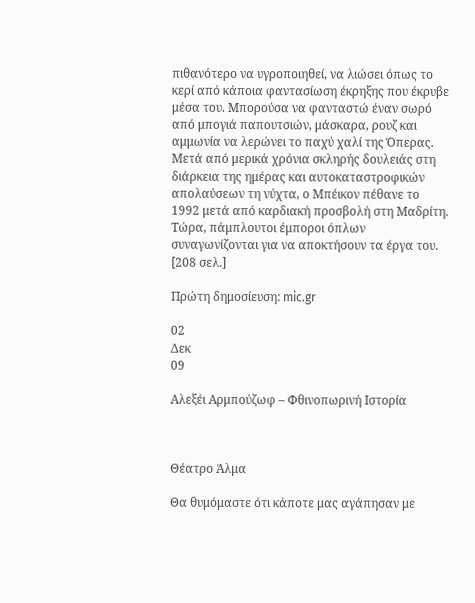πιθανότερο να υγροποιηθεί, να λιώσει όπως το κερί από κάποια φαντασίωση έκρηξης που έκρυβε μέσα του. Μπορούσα να φανταστώ έναν σωρό από μπογιά παπουτσιών, μάσκαρα, ρουζ και αμμωνία να λερώνει το παχύ χαλί της Όπερας. Μετά από μερικά χρόνια σκληρής δουλειάς στη διάρκεια της ημέρας και αυτοκαταστροφικών απολαύσεων τη νύχτα, ο Μπέικον πέθανε το 1992 μετά από καρδιακή προσβολή στη Μαδρίτη. Τώρα, πάμπλουτοι έμποροι όπλων συναγωνίζονται για να αποκτήσουν τα έργα του. [208 σελ.]

Πρώτη δημοσίευση: mic.gr

02
Δεκ
09

Αλεξέι Αρμπούζωφ – Φθινοπωρινή Ιστορία



Θέατρο Άλμα

Θα θυμόμαστε ότι κάποτε μας αγάπησαν με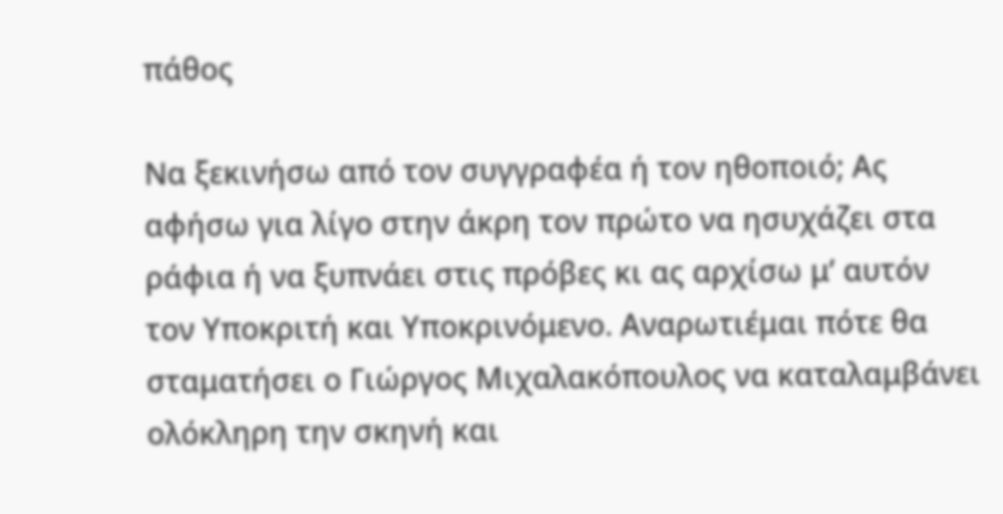πάθος

Να ξεκινήσω από τον συγγραφέα ή τον ηθοποιό; Ας αφήσω για λίγο στην άκρη τον πρώτο να ησυχάζει στα ράφια ή να ξυπνάει στις πρόβες κι ας αρχίσω μ’ αυτόν τον Υποκριτή και Υποκρινόμενο. Αναρωτιέμαι πότε θα σταματήσει ο Γιώργος Μιχαλακόπουλος να καταλαμβάνει ολόκληρη την σκηνή και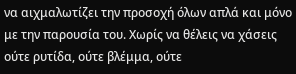να αιχμαλωτίζει την προσοχή όλων απλά και μόνο με την παρουσία του. Χωρίς να θέλεις να χάσεις ούτε ρυτίδα, ούτε βλέμμα, ούτε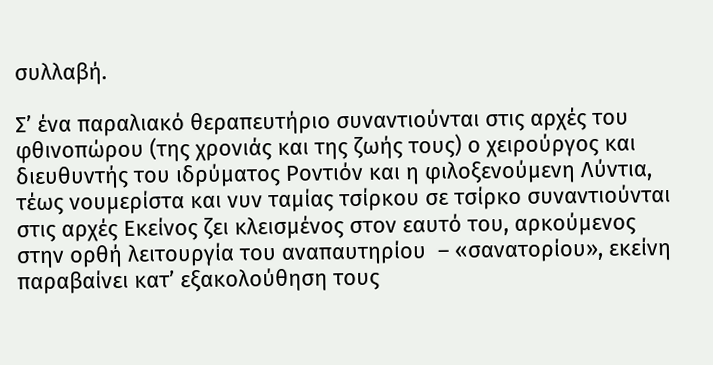συλλαβή.

Σ’ ένα παραλιακό θεραπευτήριο συναντιούνται στις αρχές του φθινοπώρου (της χρονιάς και της ζωής τους) ο χειρούργος και διευθυντής του ιδρύματος Ροντιόν και η φιλοξενούμενη Λύντια, τέως νουμερίστα και νυν ταμίας τσίρκου σε τσίρκο συναντιούνται στις αρχές Εκείνος ζει κλεισμένος στον εαυτό του, αρκούμενος στην ορθή λειτουργία του αναπαυτηρίου  – «σανατορίου», εκείνη παραβαίνει κατ’ εξακολούθηση τους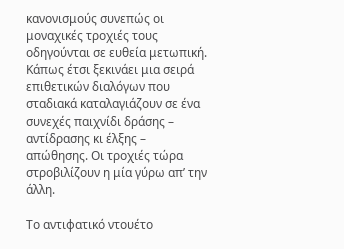κανονισμούς συνεπώς οι μοναχικές τροχιές τους οδηγούνται σε ευθεία μετωπική. Κάπως έτσι ξεκινάει μια σειρά επιθετικών διαλόγων που σταδιακά καταλαγιάζουν σε ένα συνεχές παιχνίδι δράσης – αντίδρασης κι έλξης – απώθησης. Οι τροχιές τώρα στροβιλίζουν η μία γύρω απ’ την άλλη.

Το αντιφατικό ντουέτο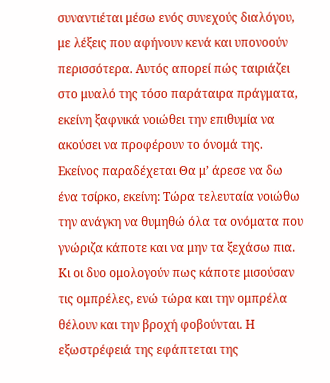συναντιέται μέσω ενός συνεχούς διαλόγου, με λέξεις που αφήνουν κενά και υπονοούν περισσότερα. Αυτός απορεί πώς ταιριάζει στο μυαλό της τόσο παράταιρα πράγματα, εκείνη ξαφνικά νοιώθει την επιθυμία να ακούσει να προφέρουν το όνομά της. Εκείνος παραδέχεται Θα μ’ άρεσε να δω ένα τσίρκο, εκείνη: Τώρα τελευταία νοιώθω την ανάγκη να θυμηθώ όλα τα ονόματα που γνώριζα κάποτε και να μην τα ξεχάσω πια. Κι οι δυο ομολογούν πως κάποτε μισούσαν τις ομπρέλες, ενώ τώρα και την ομπρέλα θέλουν και την βροχή φοβούνται. Η εξωστρέφειά της εφάπτεται της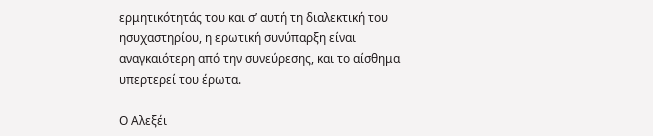ερμητικότητάς του και σ’ αυτή τη διαλεκτική του ησυχαστηρίου, η ερωτική συνύπαρξη είναι αναγκαιότερη από την συνεύρεσης, και το αίσθημα υπερτερεί του έρωτα.

Ο Αλεξέι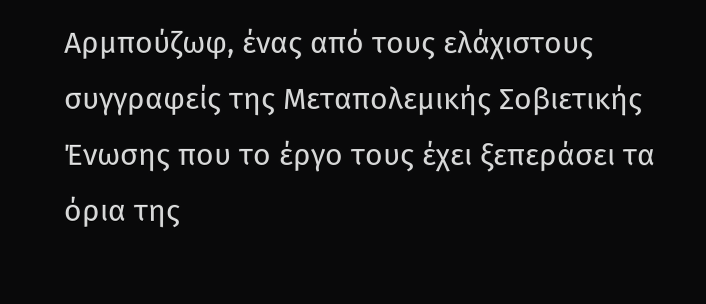Αρμπούζωφ, ένας από τους ελάχιστους συγγραφείς της Μεταπολεμικής Σοβιετικής Ένωσης που το έργο τους έχει ξεπεράσει τα όρια της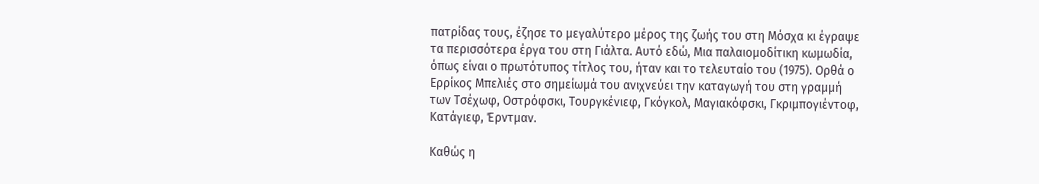πατρίδας τους, έζησε το μεγαλύτερο μέρος της ζωής του στη Μόσχα κι έγραψε τα περισσότερα έργα του στη Γιάλτα. Αυτό εδώ, Μια παλαιομοδίτικη κωμωδία, όπως είναι ο πρωτότυπος τίτλος του, ήταν και το τελευταίο του (1975). Ορθά ο Ερρίκος Μπελιές στο σημείωμά του ανιχνεύει την καταγωγή του στη γραμμή των Τσέχωφ, Οστρόφσκι, Τουργκένιεφ, Γκόγκολ, Μαγιακόφσκι, Γκριμπογιέντοφ, Κατάγιεφ, Έρντμαν.

Καθώς η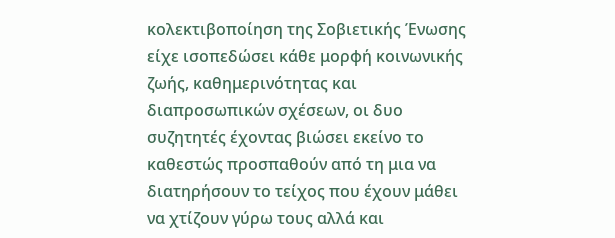κολεκτιβοποίηση της Σοβιετικής Ένωσης είχε ισοπεδώσει κάθε μορφή κοινωνικής ζωής, καθημερινότητας και διαπροσωπικών σχέσεων, οι δυο συζητητές έχοντας βιώσει εκείνο το καθεστώς προσπαθούν από τη μια να διατηρήσουν το τείχος που έχουν μάθει να χτίζουν γύρω τους αλλά και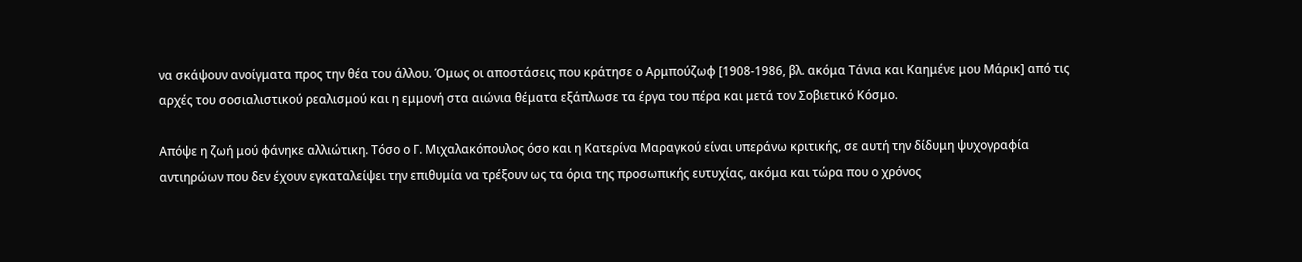να σκάψουν ανοίγματα προς την θέα του άλλου. Όμως οι αποστάσεις που κράτησε ο Αρμπούζωφ [1908-1986, βλ. ακόμα Τάνια και Καημένε μου Μάρικ] από τις αρχές του σοσιαλιστικού ρεαλισμού και η εμμονή στα αιώνια θέματα εξάπλωσε τα έργα του πέρα και μετά τον Σοβιετικό Κόσμο.

Απόψε η ζωή μού φάνηκε αλλιώτικη. Τόσο ο Γ. Μιχαλακόπουλος όσο και η Κατερίνα Μαραγκού είναι υπεράνω κριτικής, σε αυτή την δίδυμη ψυχογραφία αντιηρώων που δεν έχουν εγκαταλείψει την επιθυμία να τρέξουν ως τα όρια της προσωπικής ευτυχίας, ακόμα και τώρα που ο χρόνος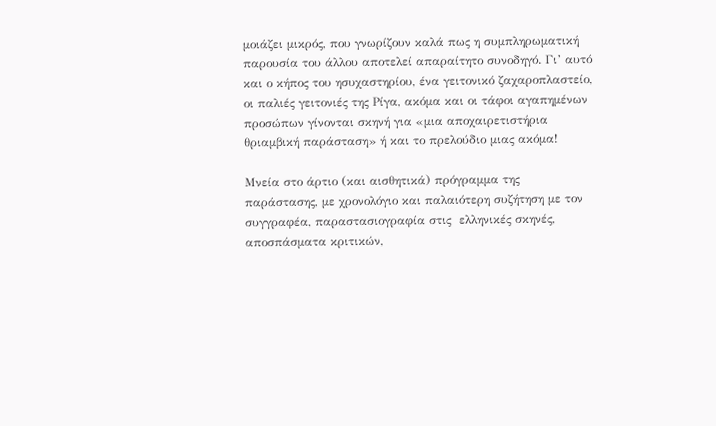μοιάζει μικρός, που γνωρίζουν καλά πως η συμπληρωματική παρουσία του άλλου αποτελεί απαραίτητο συνοδηγό. Γι’ αυτό και ο κήπος του ησυχαστηρίου, ένα γειτονικό ζαχαροπλαστείο, οι παλιές γειτονιές της Ρίγα, ακόμα και οι τάφοι αγαπημένων προσώπων γίνονται σκηνή για «μια αποχαιρετιστήρια θριαμβική παράσταση» ή και το πρελούδιο μιας ακόμα!

Μνεία στο άρτιο (και αισθητικά) πρόγραμμα της παράστασης, με χρονολόγιο και παλαιότερη συζήτηση με τον συγγραφέα, παραστασιογραφία στις  ελληνικές σκηνές, αποσπάσματα κριτικών,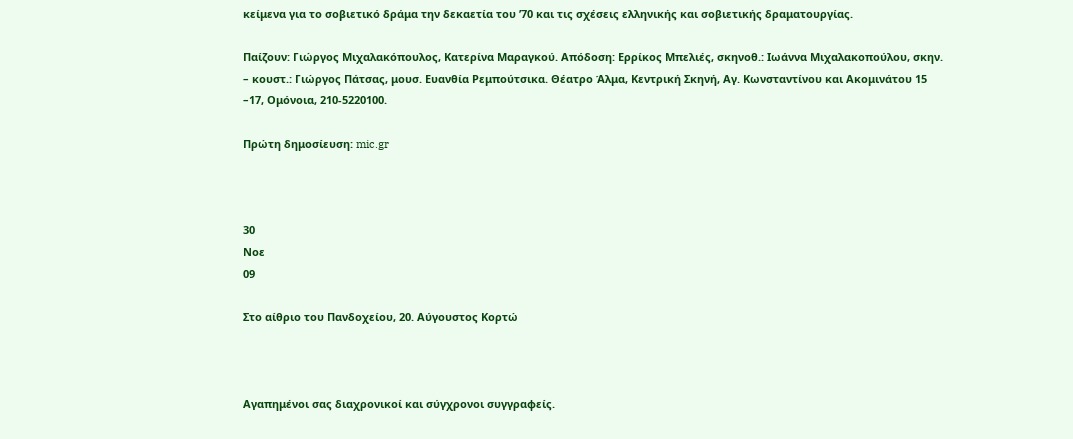κείμενα για το σοβιετικό δράμα την δεκαετία του ’70 και τις σχέσεις ελληνικής και σοβιετικής δραματουργίας.

Παίζουν: Γιώργος Μιχαλακόπουλος, Κατερίνα Μαραγκού. Απόδοση: Ερρίκος Μπελιές, σκηνοθ.: Ιωάννα Μιχαλακοπούλου, σκην. – κουστ.: Γιώργος Πάτσας, μουσ. Ευανθία Ρεμπούτσικα. Θέατρο Άλμα, Κεντρική Σκηνή, Αγ. Κωνσταντίνου και Ακομινάτου 15 –17, Ομόνοια, 210-5220100.

Πρώτη δημοσίευση: mic.gr



30
Νοε
09

Στο αίθριο του Πανδοχείου, 20. Αύγουστος Κορτώ



Αγαπημένοι σας διαχρονικοί και σύγχρονοι συγγραφείς.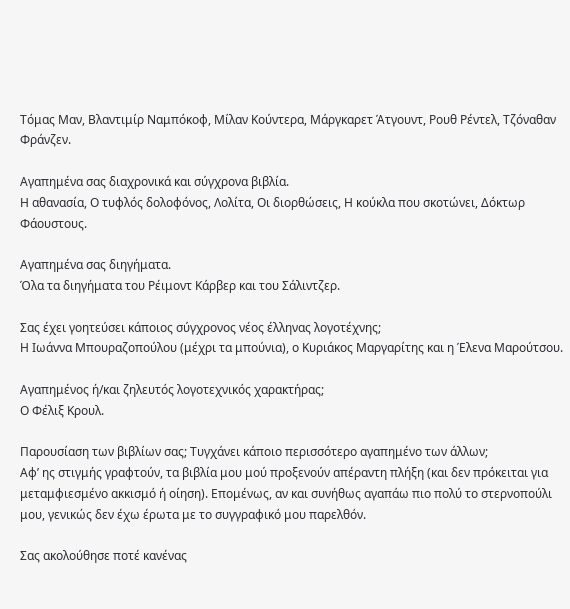Τόμας Μαν, Βλαντιμίρ Ναμπόκοφ, Μίλαν Κούντερα, Μάργκαρετ Άτγουντ, Ρουθ Ρέντελ, Τζόναθαν Φράνζεν.

Αγαπημένα σας διαχρονικά και σύγχρονα βιβλία.
Η αθανασία, Ο τυφλός δολοφόνος, Λολίτα, Οι διορθώσεις, Η κούκλα που σκοτώνει, Δόκτωρ Φάουστους.

Αγαπημένα σας διηγήματα.
Όλα τα διηγήματα του Ρέιμοντ Κάρβερ και του Σάλιντζερ.

Σας έχει γοητεύσει κάποιος σύγχρονος νέος έλληνας λογοτέχνης;
Η Ιωάννα Μπουραζοπούλου (μέχρι τα μπούνια), ο Κυριάκος Μαργαρίτης και η Έλενα Μαρούτσου.

Αγαπημένος ή/και ζηλευτός λογοτεχνικός χαρακτήρας;
Ο Φέλιξ Κρουλ.

Παρουσίαση των βιβλίων σας; Τυγχάνει κάποιο περισσότερο αγαπημένο των άλλων;
Αφ’ ης στιγμής γραφτούν, τα βιβλία μου μού προξενούν απέραντη πλήξη (και δεν πρόκειται για μεταμφιεσμένο ακκισμό ή οίηση). Επομένως, αν και συνήθως αγαπάω πιο πολύ το στερνοπούλι μου, γενικώς δεν έχω έρωτα με το συγγραφικό μου παρελθόν.

Σας ακολούθησε ποτέ κανένας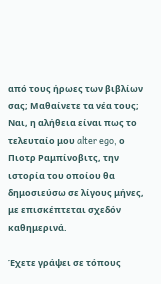από τους ήρωες των βιβλίων σας; Μαθαίνετε τα νέα τους;
Ναι, η αλήθεια είναι πως το τελευταίο μου alter ego, ο Πιοτρ Ραμπίνοβιτς, την ιστορία του οποίου θα δημοσιεύσω σε λίγους μήνες, με επισκέπτεται σχεδόν καθημερινά.

Έχετε γράψει σε τόπους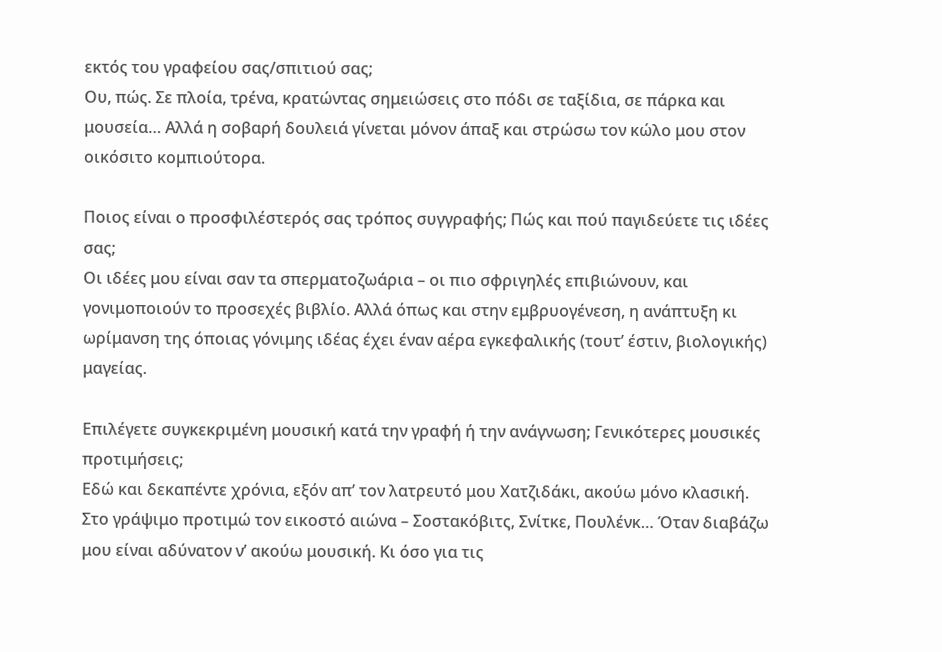εκτός του γραφείου σας/σπιτιού σας;
Ου, πώς. Σε πλοία, τρένα, κρατώντας σημειώσεις στο πόδι σε ταξίδια, σε πάρκα και μουσεία… Αλλά η σοβαρή δουλειά γίνεται μόνον άπαξ και στρώσω τον κώλο μου στον οικόσιτο κομπιούτορα.

Ποιος είναι ο προσφιλέστερός σας τρόπος συγγραφής; Πώς και πού παγιδεύετε τις ιδέες σας;
Οι ιδέες μου είναι σαν τα σπερματοζωάρια – οι πιο σφριγηλές επιβιώνουν, και γονιμοποιούν το προσεχές βιβλίο. Αλλά όπως και στην εμβρυογένεση, η ανάπτυξη κι ωρίμανση της όποιας γόνιμης ιδέας έχει έναν αέρα εγκεφαλικής (τουτ’ έστιν, βιολογικής) μαγείας.

Επιλέγετε συγκεκριμένη μουσική κατά την γραφή ή την ανάγνωση; Γενικότερες μουσικές προτιμήσεις;
Εδώ και δεκαπέντε χρόνια, εξόν απ’ τον λατρευτό μου Χατζιδάκι, ακούω μόνο κλασική. Στο γράψιμο προτιμώ τον εικοστό αιώνα – Σοστακόβιτς, Σνίτκε, Πουλένκ… Όταν διαβάζω μου είναι αδύνατον ν’ ακούω μουσική. Κι όσο για τις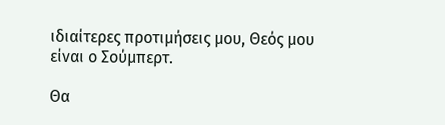ιδιαίτερες προτιμήσεις μου, Θεός μου είναι ο Σούμπερτ.

Θα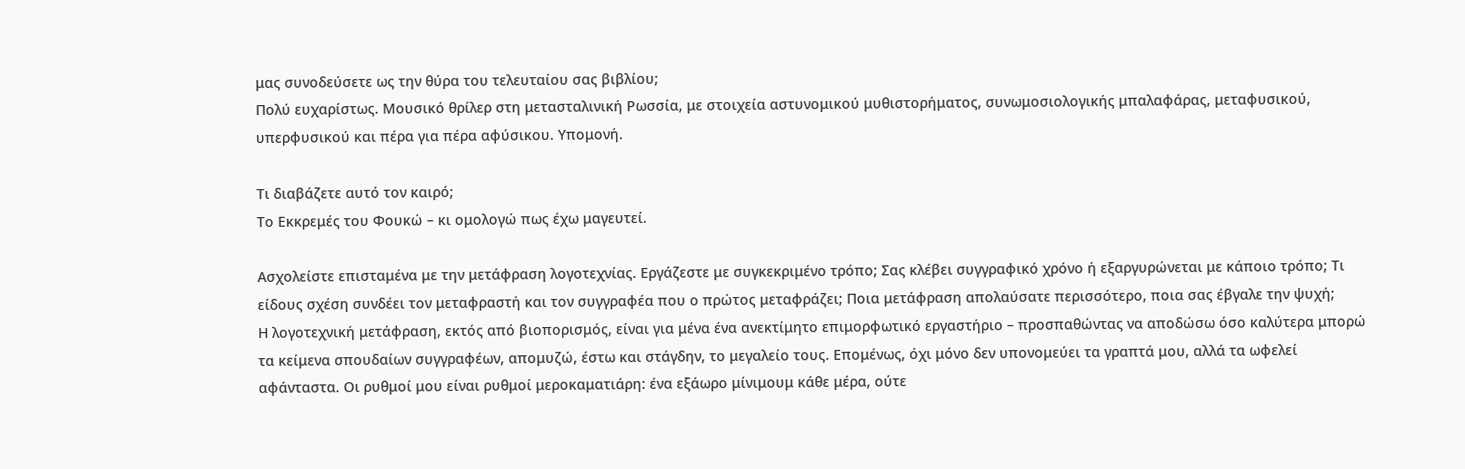μας συνοδεύσετε ως την θύρα του τελευταίου σας βιβλίου;
Πολύ ευχαρίστως. Μουσικό θρίλερ στη μετασταλινική Ρωσσία, με στοιχεία αστυνομικού μυθιστορήματος, συνωμοσιολογικής μπαλαφάρας, μεταφυσικού, υπερφυσικού και πέρα για πέρα αφύσικου. Υπομονή.

Τι διαβάζετε αυτό τον καιρό;
Το Εκκρεμές του Φουκώ – κι ομολογώ πως έχω μαγευτεί.

Ασχολείστε επισταμένα με την μετάφραση λογοτεχνίας. Εργάζεστε με συγκεκριμένο τρόπο; Σας κλέβει συγγραφικό χρόνο ή εξαργυρώνεται με κάποιο τρόπο; Τι είδους σχέση συνδέει τον μεταφραστή και τον συγγραφέα που ο πρώτος μεταφράζει; Ποια μετάφραση απολαύσατε περισσότερο, ποια σας έβγαλε την ψυχή;
Η λογοτεχνική μετάφραση, εκτός από βιοπορισμός, είναι για μένα ένα ανεκτίμητο επιμορφωτικό εργαστήριο – προσπαθώντας να αποδώσω όσο καλύτερα μπορώ τα κείμενα σπουδαίων συγγραφέων, απομυζώ, έστω και στάγδην, το μεγαλείο τους. Επομένως, όχι μόνο δεν υπονομεύει τα γραπτά μου, αλλά τα ωφελεί αφάνταστα. Οι ρυθμοί μου είναι ρυθμοί μεροκαματιάρη: ένα εξάωρο μίνιμουμ κάθε μέρα, ούτε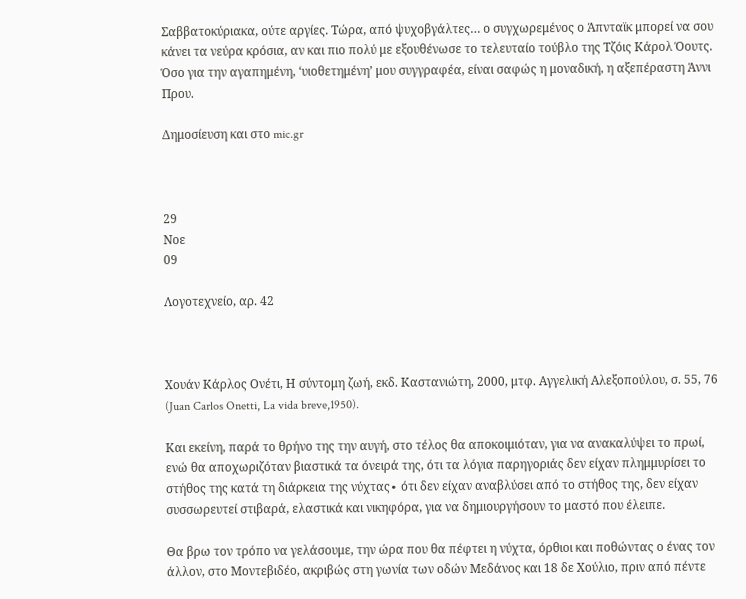Σαββατοκύριακα, ούτε αργίες. Τώρα, από ψυχοβγάλτες… ο συγχωρεμένος ο Άπνταϊκ μπορεί να σου κάνει τα νεύρα κρόσια, αν και πιο πολύ με εξουθένωσε το τελευταίο τούβλο της Τζόις Κάρολ Όουτς. Όσο για την αγαπημένη, ‘υιοθετημένη’ μου συγγραφέα, είναι σαφώς η μοναδική, η αξεπέραστη Άννι Πρου.

Δημοσίευση και στο mic.gr



29
Νοε
09

Λογοτεχνείο, αρ. 42



Χουάν Κάρλος Ονέτι, Η σύντομη ζωή, εκδ. Καστανιώτη, 2000, μτφ. Αγγελική Αλεξοπούλου, σ. 55, 76 (Juan Carlos Onetti, La vida breve,1950).

Και εκείνη, παρά το θρήνο της την αυγή, στο τέλος θα αποκοιμιόταν, για να ανακαλύψει το πρωί, ενώ θα αποχωριζόταν βιαστικά τα όνειρά της, ότι τα λόγια παρηγοριάς δεν είχαν πλημμυρίσει το στήθος της κατά τη διάρκεια της νύχτας∙ ότι δεν είχαν αναβλύσει από το στήθος της, δεν είχαν συσσωρευτεί στιβαρά, ελαστικά και νικηφόρα, για να δημιουργήσουν το μαστό που έλειπε.

Θα βρω τον τρόπο να γελάσουμε, την ώρα που θα πέφτει η νύχτα, όρθιοι και ποθώντας ο ένας τον άλλον, στο Μοντεβιδέο, ακριβώς στη γωνία των οδών Μεδάνος και 18 δε Χούλιο, πριν από πέντε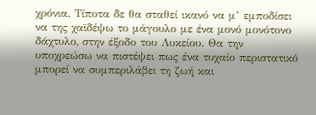χρόνια. Τίποτα δε θα σταθεί ικανό να μ’ εμποδίσει να της χαϊδέψω το μάγουλο με ένα μονό μονότονο δάχτυλο, στην έξοδο του Λυκείου. Θα την υποχρεώσω να πιστέψει πως ένα τυχαίο περιστατικό μπορεί να συμπεριλάβει τη ζωή και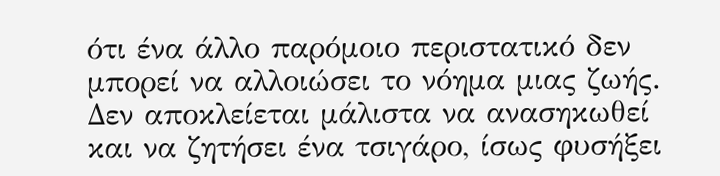ότι ένα άλλο παρόμοιο περιστατικό δεν μπορεί να αλλοιώσει το νόημα μιας ζωής. Δεν αποκλείεται μάλιστα να ανασηκωθεί και να ζητήσει ένα τσιγάρο, ίσως φυσήξει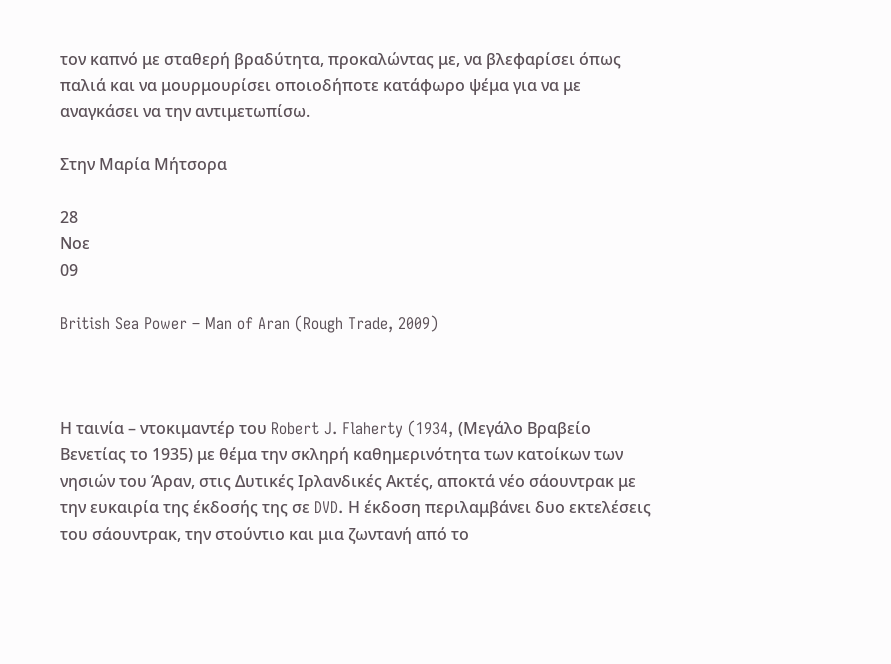τον καπνό με σταθερή βραδύτητα, προκαλώντας με, να βλεφαρίσει όπως παλιά και να μουρμουρίσει οποιοδήποτε κατάφωρο ψέμα για να με αναγκάσει να την αντιμετωπίσω.

Στην Μαρία Μήτσορα

28
Νοε
09

British Sea Power – Man of Aran (Rough Trade, 2009)



Η ταινία – ντοκιμαντέρ του Robert J. Flaherty (1934, (Μεγάλο Βραβείο Βενετίας το 1935) με θέμα την σκληρή καθημερινότητα των κατοίκων των νησιών του Άραν, στις Δυτικές Ιρλανδικές Ακτές, αποκτά νέο σάουντρακ με την ευκαιρία της έκδοσής της σε DVD. Η έκδοση περιλαμβάνει δυο εκτελέσεις του σάουντρακ, την στούντιο και μια ζωντανή από το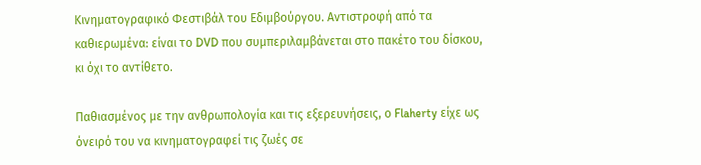Κινηματογραφικό Φεστιβάλ του Εδιμβούργου. Αντιστροφή από τα καθιερωμένα: είναι το DVD που συμπεριλαμβάνεται στο πακέτο του δίσκου, κι όχι το αντίθετο.

Παθιασμένος με την ανθρωπολογία και τις εξερευνήσεις, ο Flaherty είχε ως όνειρό του να κινηματογραφεί τις ζωές σε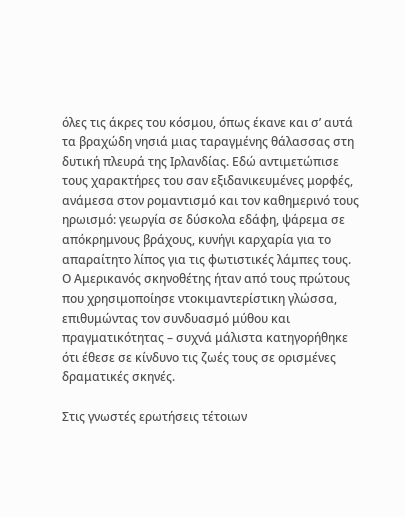όλες τις άκρες του κόσμου, όπως έκανε και σ’ αυτά τα βραχώδη νησιά μιας ταραγμένης θάλασσας στη δυτική πλευρά της Ιρλανδίας. Εδώ αντιμετώπισε τους χαρακτήρες του σαν εξιδανικευμένες μορφές, ανάμεσα στον ρομαντισμό και τον καθημερινό τους ηρωισμό: γεωργία σε δύσκολα εδάφη, ψάρεμα σε απόκρημνους βράχους, κυνήγι καρχαρία για το απαραίτητο λίπος για τις φωτιστικές λάμπες τους. Ο Αμερικανός σκηνοθέτης ήταν από τους πρώτους που χρησιμοποίησε ντοκιμαντερίστικη γλώσσα, επιθυμώντας τον συνδυασμό μύθου και πραγματικότητας – συχνά μάλιστα κατηγορήθηκε ότι έθεσε σε κίνδυνο τις ζωές τους σε ορισμένες δραματικές σκηνές.

Στις γνωστές ερωτήσεις τέτοιων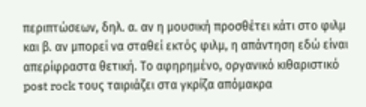περιπτώσεων, δηλ. α. αν η μουσική προσθέτει κάτι στο φιλμ και β. αν μπορεί να σταθεί εκτός φιλμ, η απάντηση εδώ είναι απερίφραστα θετική. Το αφηρημένο, οργανικό κιθαριστικό post rock τους ταιριάζει στα γκρίζα απόμακρα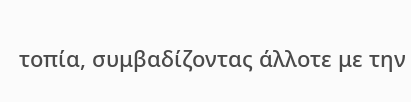τοπία, συμβαδίζοντας άλλοτε με την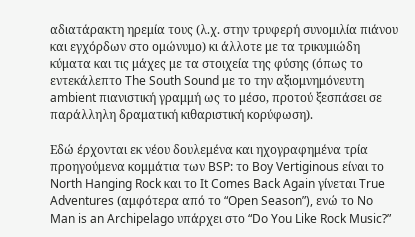αδιατάρακτη ηρεμία τους (λ.χ. στην τρυφερή συνομιλία πιάνου και εγχόρδων στο ομώνυμο) κι άλλοτε με τα τρικυμιώδη κύματα και τις μάχες με τα στοιχεία της φύσης (όπως το εντεκάλεπτο The South Sound με το την αξιομνημόνευτη ambient πιανιστική γραμμή ως το μέσο, προτού ξεσπάσει σε παράλληλη δραματική κιθαριστική κορύφωση).

Εδώ έρχονται εκ νέου δουλεμένα και ηχογραφημένα τρία προηγούμενα κομμάτια των BSP: το Boy Vertiginous είναι το North Hanging Rock και το It Comes Back Again γίνεται True Adventures (αμφότερα από το “Open Season”), ενώ το No Man is an Archipelago υπάρχει στο “Do You Like Rock Music?”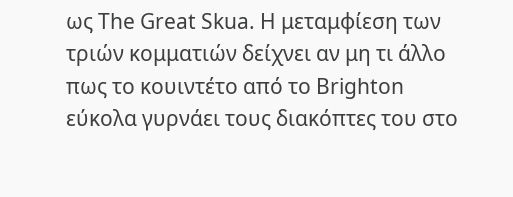ως The Great Skua. Η μεταμφίεση των τριών κομματιών δείχνει αν μη τι άλλο πως το κουιντέτο από το Brighton εύκολα γυρνάει τους διακόπτες του στο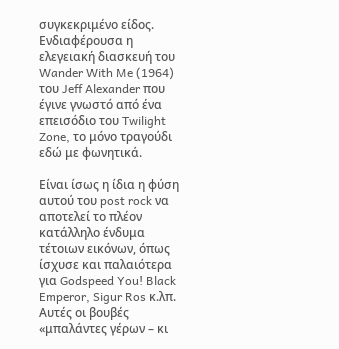συγκεκριμένο είδος. Ενδιαφέρουσα η ελεγειακή διασκευή του Wander With Me (1964) του Jeff Alexander που έγινε γνωστό από ένα επεισόδιο του Twilight Zone, το μόνο τραγούδι εδώ με φωνητικά.

Είναι ίσως η ίδια η φύση αυτού του post rock να αποτελεί το πλέον κατάλληλο ένδυμα τέτοιων εικόνων, όπως ίσχυσε και παλαιότερα για Godspeed You! Black Emperor, Sigur Ros κ.λπ. Αυτές οι βουβές «μπαλάντες γέρων – κι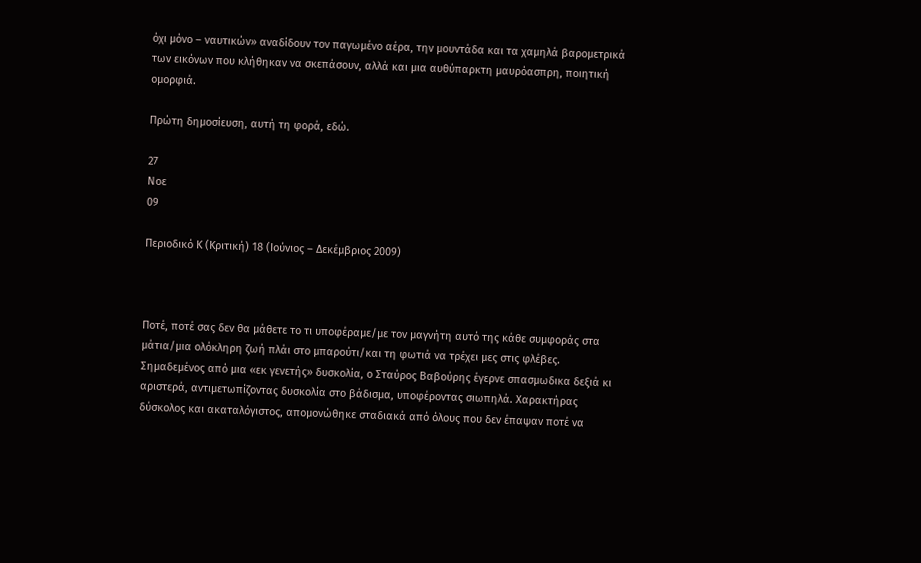όχι μόνο – ναυτικών» αναδίδουν τον παγωμένο αέρα, την μουντάδα και τα χαμηλά βαρομετρικά των εικόνων που κλήθηκαν να σκεπάσουν, αλλά και μια αυθύπαρκτη μαυρόασπρη, ποιητική ομορφιά.

Πρώτη δημοσίευση, αυτή τη φορά, εδώ.

27
Νοε
09

Περιοδικό Κ (Κριτική) 18 (Ιούνιος – Δεκέμβριος 2009)



Ποτέ, ποτέ σας δεν θα μάθετε το τι υποφέραμε/με τον μαγνήτη αυτό της κάθε συμφοράς στα μάτια/μια ολόκληρη ζωή πλάι στο μπαρούτι/και τη φωτιά να τρέχει μες στις φλέβες.
Σημαδεμένος από μια «εκ γενετής» δυσκολία, ο Σταύρος Βαβούρης έγερνε σπασμωδικα δεξιά κι αριστερά, αντιμετωπίζοντας δυσκολία στο βάδισμα, υποφέροντας σιωπηλά. Χαρακτήρας δύσκολος και ακαταλόγιστος, απομονώθηκε σταδιακά από όλους που δεν έπαψαν ποτέ να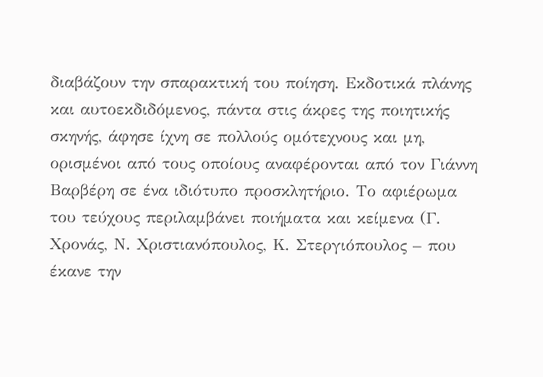διαβάζουν την σπαρακτική του ποίηση. Εκδοτικά πλάνης και αυτοεκδιδόμενος, πάντα στις άκρες της ποιητικής σκηνής, άφησε ίχνη σε πολλούς ομότεχνους και μη, ορισμένοι από τους οποίους αναφέρονται από τον Γιάννη Βαρβέρη σε ένα ιδιότυπο προσκλητήριο. Το αφιέρωμα του τεύχους περιλαμβάνει ποιήματα και κείμενα (Γ. Χρονάς, Ν. Χριστιανόπουλος, Κ. Στεργιόπουλος – που έκανε την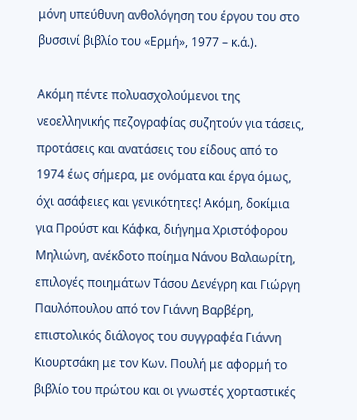μόνη υπεύθυνη ανθολόγηση του έργου του στο βυσσινί βιβλίο του «Ερμή», 1977 – κ.ά.).

Ακόμη πέντε πολυασχολούμενοι της νεοελληνικής πεζογραφίας συζητούν για τάσεις, προτάσεις και ανατάσεις του είδους από το 1974 έως σήμερα, με ονόματα και έργα όμως, όχι ασάφειες και γενικότητες! Ακόμη, δοκίμια για Προύστ και Κάφκα, διήγημα Χριστόφορου Μηλιώνη, ανέκδοτο ποίημα Νάνου Βαλαωρίτη, επιλογές ποιημάτων Τάσου Δενέγρη και Γιώργη Παυλόπουλου από τον Γιάννη Βαρβέρη, επιστολικός διάλογος του συγγραφέα Γιάννη Κιουρτσάκη με τον Κων. Πουλή με αφορμή το βιβλίο του πρώτου και οι γνωστές χορταστικές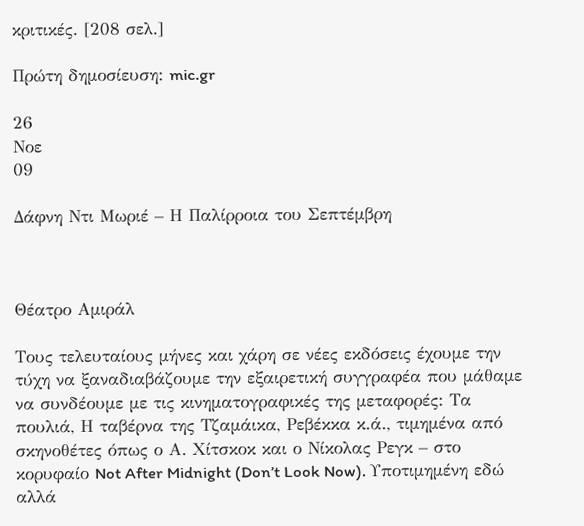κριτικές. [208 σελ.]

Πρώτη δημοσίευση: mic.gr

26
Νοε
09

Δάφνη Ντι Μωριέ – Η Παλίρροια του Σεπτέμβρη



Θέατρο Αμιράλ

Τους τελευταίους μήνες και χάρη σε νέες εκδόσεις έχουμε την τύχη να ξαναδιαβάζουμε την εξαιρετική συγγραφέα που μάθαμε να συνδέουμε με τις κινηματογραφικές της μεταφορές: Τα πουλιά, Η ταβέρνα της Τζαμάικα, Ρεβέκκα κ.ά., τιμημένα από σκηνοθέτες όπως ο Α. Χίτσκοκ και ο Νίκολας Ρεγκ – στο κορυφαίο Not After Midnight (Don’t Look Now). Υποτιμημένη εδώ αλλά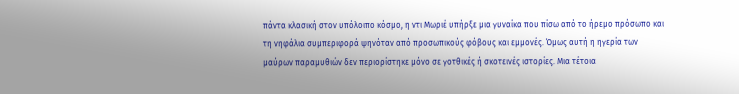πάντα κλασική στον υπόλοιπο κόσμο, η ντι Μωριέ υπήρξε μια γυναίκα που πίσω από το ήρεμο πρόσωπο και τη νηφάλια συμπεριφορά ψηνόταν από προσωπικούς φόβους και εμμονές. Όμως αυτή η ηγερία των μαύρων παραμυθιών δεν περιορίστηκε μόνο σε γοτθικές ή σκοτεινές ιστορίες. Μια τέτοια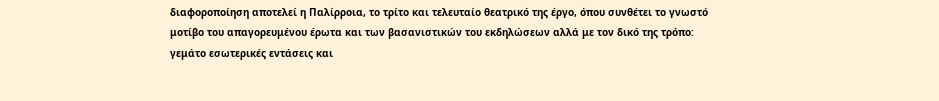διαφοροποίηση αποτελεί η Παλίρροια, το τρίτο και τελευταίο θεατρικό της έργο, όπου συνθέτει το γνωστό μοτίβο του απαγορευμένου έρωτα και των βασανιστικών του εκδηλώσεων αλλά με τον δικό της τρόπο: γεμάτο εσωτερικές εντάσεις και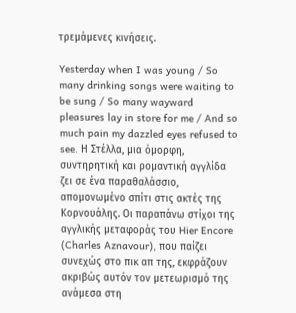τρεμάμενες κινήσεις.

Yesterday when I was young / So many drinking songs were waiting to be sung / So many wayward pleasures lay in store for me / And so much pain my dazzled eyes refused to see. Η Στέλλα, μια όμορφη, συντηρητική και ρομαντική αγγλίδα ζει σε ένα παραθαλάσσιο, απομονωμένο σπίτι στις ακτές της Κορνουάλης. Οι παραπάνω στίχοι της αγγλικής μεταφοράς του Hier Encore (Charles Aznavour), που παίζει συνεχώς στο πικ απ της, εκφράζουν ακριβώς αυτόν τον μετεωρισμό της ανάμεσα στη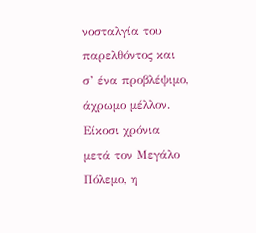νοσταλγία του παρελθόντος και σ’ ένα προβλέψιμο, άχρωμο μέλλον. Είκοσι χρόνια μετά τον Μεγάλο Πόλεμο, η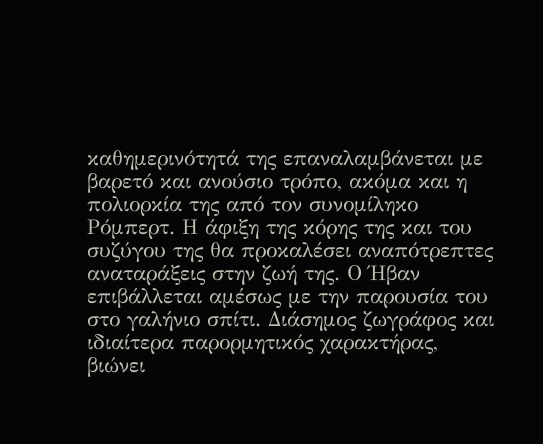καθημερινότητά της επαναλαμβάνεται με βαρετό και ανούσιο τρόπο, ακόμα και η πολιορκία της από τον συνομίληκο Ρόμπερτ. Η άφιξη της κόρης της και του συζύγου της θα προκαλέσει αναπότρεπτες αναταράξεις στην ζωή της. Ο Ήβαν επιβάλλεται αμέσως με την παρουσία του στο γαλήνιο σπίτι. Διάσημος ζωγράφος και ιδιαίτερα παρορμητικός χαρακτήρας, βιώνει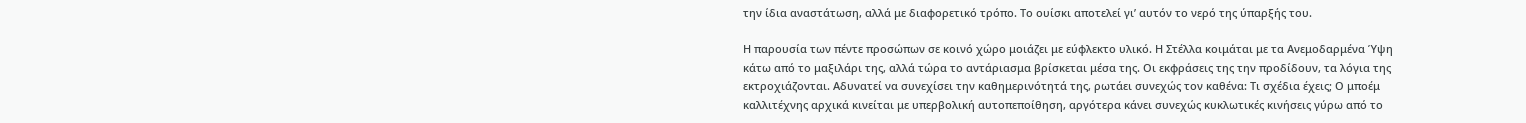την ίδια αναστάτωση, αλλά με διαφορετικό τρόπο. Το ουίσκι αποτελεί γι’ αυτόν το νερό της ύπαρξής του.

Η παρουσία των πέντε προσώπων σε κοινό χώρο μοιάζει με εύφλεκτο υλικό. Η Στέλλα κοιμάται με τα Ανεμοδαρμένα Ύψη κάτω από το μαξιλάρι της, αλλά τώρα το αντάριασμα βρίσκεται μέσα της. Οι εκφράσεις της την προδίδουν, τα λόγια της εκτροχιάζονται. Αδυνατεί να συνεχίσει την καθημερινότητά της, ρωτάει συνεχώς τον καθένα: Τι σχέδια έχεις; Ο μποέμ καλλιτέχνης αρχικά κινείται με υπερβολική αυτοπεποίθηση, αργότερα κάνει συνεχώς κυκλωτικές κινήσεις γύρω από το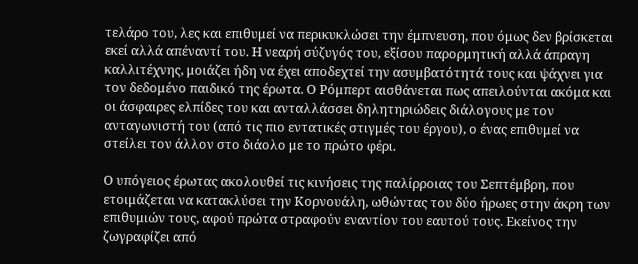τελάρο του, λες και επιθυμεί να περικυκλώσει την έμπνευση, που όμως δεν βρίσκεται εκεί αλλά απέναντί του. Η νεαρή σύζυγός του, εξίσου παρορμητική αλλά άπραγη καλλιτέχνης, μοιάζει ήδη να έχει αποδεχτεί την ασυμβατότητά τους και ψάχνει για τον δεδομένο παιδικό της έρωτα. Ο Ρόμπερτ αισθάνεται πως απειλούνται ακόμα και οι άσφαιρες ελπίδες του και ανταλλάσσει δηλητηριώδεις διάλογους με τον ανταγωνιστή του (από τις πιο εντατικές στιγμές του έργου), ο ένας επιθυμεί να στείλει τον άλλον στο διάολο με το πρώτο φέρι.

Ο υπόγειος έρωτας ακολουθεί τις κινήσεις της παλίρροιας του Σεπτέμβρη, που ετοιμάζεται να κατακλύσει την Κορνουάλη, ωθώντας του δύο ήρωες στην άκρη των επιθυμιών τους, αφού πρώτα στραφούν εναντίον του εαυτού τους. Εκείνος την ζωγραφίζει από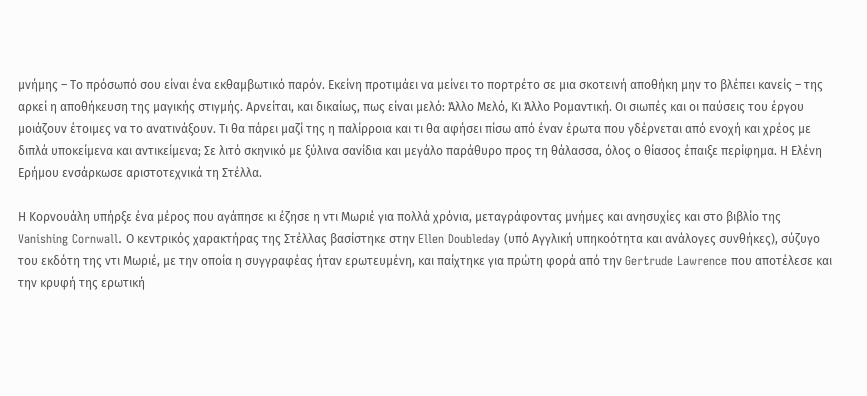μνήμης – Το πρόσωπό σου είναι ένα εκθαμβωτικό παρόν. Εκείνη προτιμάει να μείνει το πορτρέτο σε μια σκοτεινή αποθήκη μην το βλέπει κανείς – της αρκεί η αποθήκευση της μαγικής στιγμής. Αρνείται, και δικαίως, πως είναι μελό: Άλλο Μελό, Κι Άλλο Ρομαντική. Οι σιωπές και οι παύσεις του έργου μοιάζουν έτοιμες να το ανατινάξουν. Τι θα πάρει μαζί της η παλίρροια και τι θα αφήσει πίσω από έναν έρωτα που γδέρνεται από ενοχή και χρέος με διπλά υποκείμενα και αντικείμενα; Σε λιτό σκηνικό με ξύλινα σανίδια και μεγάλο παράθυρο προς τη θάλασσα, όλος ο θίασος έπαιξε περίφημα. Η Ελένη Ερήμου ενσάρκωσε αριστοτεχνικά τη Στέλλα.

Η Κορνουάλη υπήρξε ένα μέρος που αγάπησε κι έζησε η ντι Μωριέ για πολλά χρόνια, μεταγράφοντας μνήμες και ανησυχίες και στο βιβλίο της Vanishing Cornwall. Ο κεντρικός χαρακτήρας της Στέλλας βασίστηκε στην Ellen Doubleday (υπό Αγγλική υπηκοότητα και ανάλογες συνθήκες), σύζυγο του εκδότη της ντι Μωριέ, με την οποία η συγγραφέας ήταν ερωτευμένη, και παίχτηκε για πρώτη φορά από την Gertrude Lawrence που αποτέλεσε και την κρυφή της ερωτική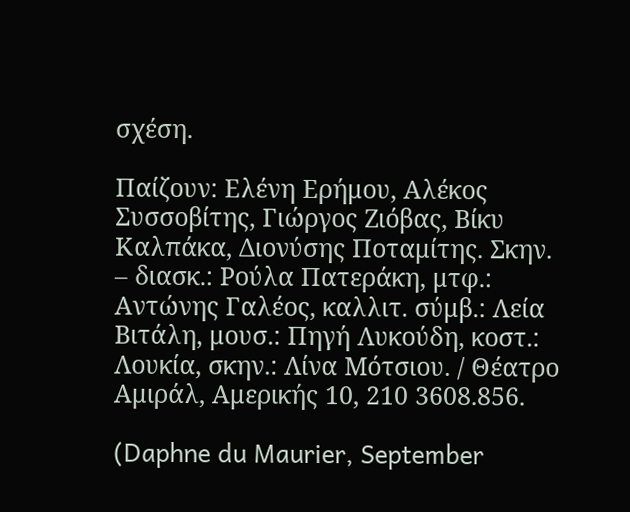σχέση.

Παίζουν: Ελένη Ερήμου, Αλέκος Συσσοβίτης, Γιώργος Ζιόβας, Βίκυ Καλπάκα, Διονύσης Ποταμίτης. Σκην. – διασκ.: Ρούλα Πατεράκη, μτφ.: Αντώνης Γαλέος, καλλιτ. σύμβ.: Λεία Βιτάλη, μουσ.: Πηγή Λυκούδη, κοστ.: Λουκία, σκην.: Λίνα Μότσιου. / Θέατρο Αμιράλ, Αμερικής 10, 210 3608.856.

(Daphne du Maurier, September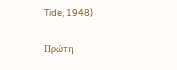Tide, 1948)

Πρώτη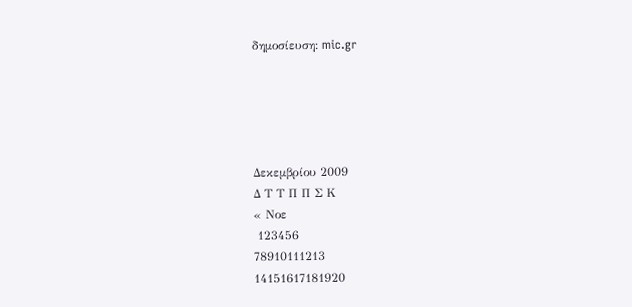δημοσίευση: mic.gr





Δεκεμβρίου 2009
Δ Τ Τ Π Π Σ Κ
« Νοε
 123456
78910111213
14151617181920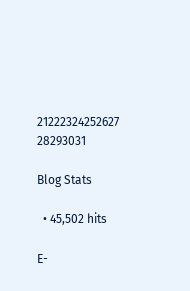21222324252627
28293031

Blog Stats

  • 45,502 hits

E-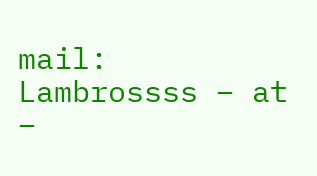mail: Lambrossss – at –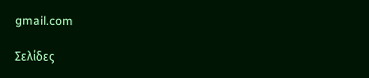gmail.com

Σελίδες